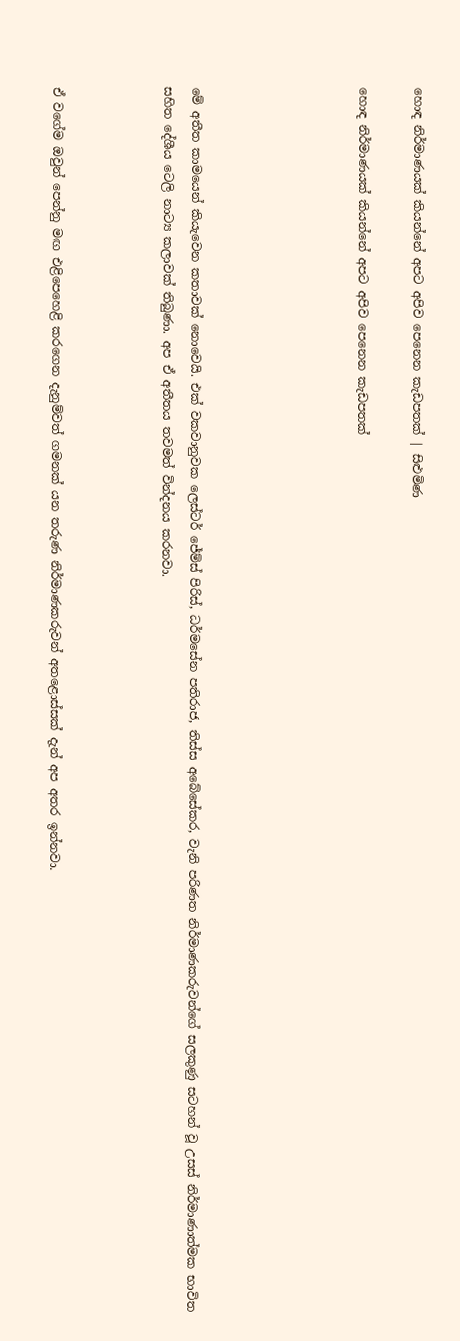හොඳ නිර්මාණයක් කියන්නේ අපට අපිව පෙනෙන කැඩපතක් | සිළුමිණ

හොඳ නිර්මාණයක් කියන්නේ අපට අපිව පෙනෙන කැඩපතක්





මේ අතීත කාමයෙන් කියැවෙන කතාවක් නොවෙයි. එක් වකවානුවක ලෙස්ටර් ජේම්ස් පිරිස්, ධර්මසේන පතිරාජ, තිස්ස අබේසේකර, වැනි පරිණත නිර්මාණකරුවන්ගේ සලකුණු සටහන් වූ උසස් නිර්මාණාත්මක භාවිත සහිත දේශීය ටෙලි නාට්‍ය කලාවක් තිබුණා. අප ඒ අතීතය තවමත් වින්දනය කරනවා.



ඒ වගේම ඔවුන් පෙන්නු මඟ එළිපෙහෙළි කරගෙන දැනුම්වත් ගමනක් යන තරුණ නිර්මාණකරුවන් අතළොස්සක් දැන් අප අතර ඉන්නවා.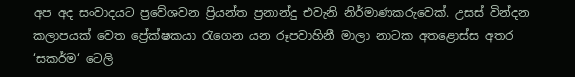අප අද සංවාදයට ප්‍රවේශවන ප්‍රියන්ත ප්‍රනාන්දු එවැනි නිර්මාණකරුවෙක්. උසස් වින්දන කලාපයක් වෙත ප්‍රේක්ෂකයා රැගෙන යන රූපවාහිනී මාලා නාටක අතළොස්ස අතර ‘සකර්ම‘ ටෙලි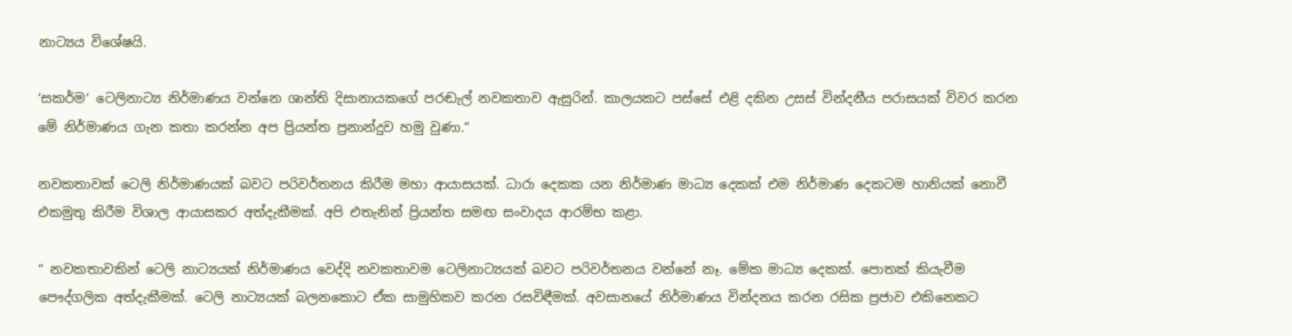නාට්‍යය විශේෂයි.

‘සකර්ම‘ ටෙලිනාට්‍ය නිර්මාණය වන්නෙ ශාන්ති දිසානායකගේ පරඬැල් නවකතාව ඇසුරින්. කාලයකට පස්සේ එළි දකින උසස් වින්දනීය පරාසයක් විවර කරන මේ නිර්මාණය ගැන කතා කරන්න අප ප්‍රියන්ත ප්‍රනාන්දුව හමු වුණා.“

නවකතාවක් ටෙලි නිර්මාණයක් බවට පරිවර්තනය කිරීම මහා ආයාසයක්. ධාරා දෙකක යන නිර්මාණ මාධ්‍ය දෙකක් එම නිර්මාණ දෙකටම හානියක් නොවී එකමුතු කිරීම විශාල ආයාසකර අත්දැකීමක්. අපි එතැනින් ප්‍රියන්ත සමඟ සංවාදය ආරම්භ කළා.

“ නවකතාවකින් ටෙලි නාට්‍යයක් නිර්මාණය වෙද්දි නවකතාවම ටෙලිනාට්‍යයක් බවට පරිවර්තනය වන්නේ නෑ. මේක මාධ්‍ය දෙකක්. පොතක් කියැවීම පෞද්ගලික අත්දැකීමක්. ටෙලි නාට්‍යයක් බලනකොට ඒක සාමුහිකව කරන රසවිඳීමක්. අවසානයේ නිර්මාණය වින්දනය කරන රසික ප්‍රජාව එකිනෙකට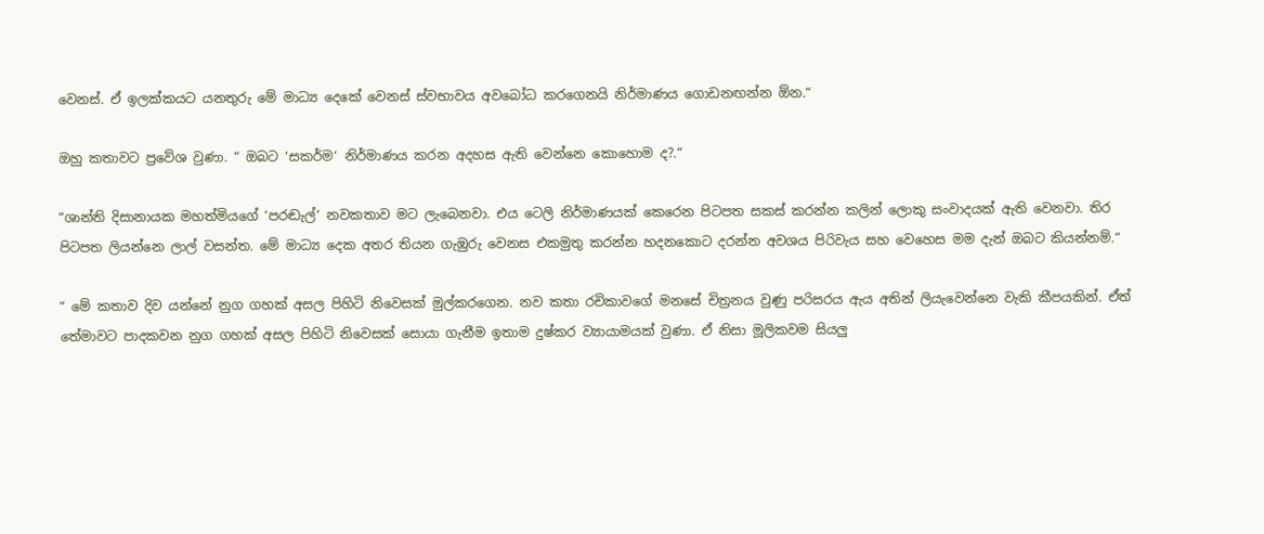වෙනස්. ඒ ඉලක්කයට යනතුරු මේ මාධ්‍ය දෙකේ වෙනස් ස්වභාවය අවබෝධ කරගෙනයි නිර්මාණය ගොඩනඟන්න ඕන.“

ඔහු කතාවට ප්‍රවේශ වුණා. “ ඔබට ‘සකර්ම‘ නිර්මාණය කරන අදහස ඇති වෙන්නෙ කොහොම ද?.“

“ශාන්ති දිසානායක මහත්මියගේ ‘පරඬැල්‘ නවකතාව මට ලැබෙනවා. එය ටෙලි නිර්මාණයක් කෙරෙන පිටපත සකස් කරන්න කලින් ලොකු සංවාදයක් ඇති වෙනවා. තිර පිටපත ලියන්නෙ ලාල් වසන්ත. මේ මාධ්‍ය දෙක අතර තියන ගැඹුරු වෙනස එකමුතු කරන්න හදනකොට දරන්න අවශය පිරිවැය සහ වෙහෙස මම දැන් ඔබට කියන්නම්.“

“ මේ කතාව දිව යන්නේ නුග ගහක් අසල පිහිටි නිවෙසක් මුල්කරගෙන. නව කතා රචිකාවගේ මනසේ චිත්‍රනය වුණු පරිසරය ඇය අතින් ලියැවෙන්නෙ වැකි කීපයකින්. ඒත් තේමාවට පාදකවන නුග ගහක් අසල පිහිටි නිවෙසක් සොයා ගැනීම ඉතාම දුෂ්කර ව්‍යායාමයක් වුණා. ඒ නිසා මූලිකවම සියලු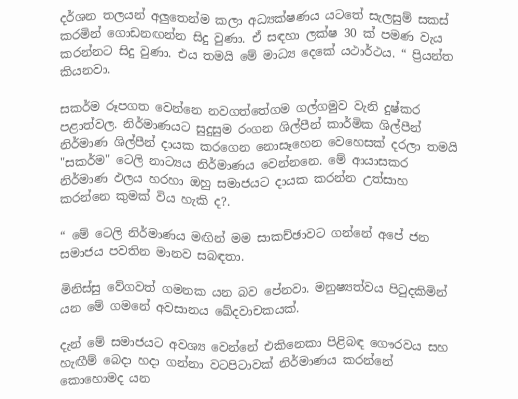දර්ශන තලයන් අලුතෙන්ම කලා අධ්‍යක්ෂණය යටතේ සැලසුම් සකස් කරමින් ගොඩනඟන්න සිදු වුණා. ඒ සඳහා ලක්ෂ 30 ක් පමණ වැය කරන්නට සිදු වුණා. එය තමයි මේ මාධ්‍ය දෙකේ යථාර්ථය. “ ප්‍රියන්ත කියනවා.

සකර්ම රූපගත වෙන්නෙ නවගත්තේගම ගල්ගමුව වැනි දුෂ්කර පළාත්වල. නිර්මාණයට සුදුසුම රංගන ශිල්පීන් කාර්මික ශිල්පීන් නිර්මාණ ශිල්පීන් දායක කරගෙන නොසෑහෙන වෙහෙසක් දරලා තමයි "සකර්ම" ටෙලි නාට්‍යය නිර්මාණය වෙන්නනෙ. මේ ආයාසකර නිර්මාණ ඵලය හරහා ඔහු සමාජයට දායක කරන්න උත්සාහ කරන්නෙ කුමක් විය හැකි ද?.

“ මේ ටෙලි නිර්මාණය මඟින් මම සාකච්ඡාවට ගන්නේ අපේ ජන සමාජය පවතින මානව සබඳතා.

මිනිස්සු වේගවත් ගමනක යන බව පේනවා. මනුෂ්‍යත්වය පිටුදකිමින් යන මේ ගමනේ අවසානය ඛේදවාචකයක්.

දැන් මේ සමාජයට අවශ්‍ය වෙන්නේ එකිනෙකා පිළිබඳ ගෞරවය සහ හැඟීම් බෙදා හදා ගන්නා වටපිටාවක් නිර්මාණය කරන්නේ කොහොමද යන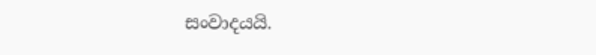සංවාදයයි.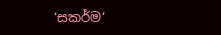‘සකර්ම‘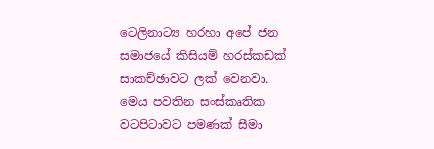ටෙලිනාට්‍ය හරහා අපේ ජන සමාජයේ කිසියම් හරස්කඩක් සාකච්ඡාවට ලක් වෙනවා. මෙය පවතින සංස්කෘතික වටපිටාවට පමණක් සීමා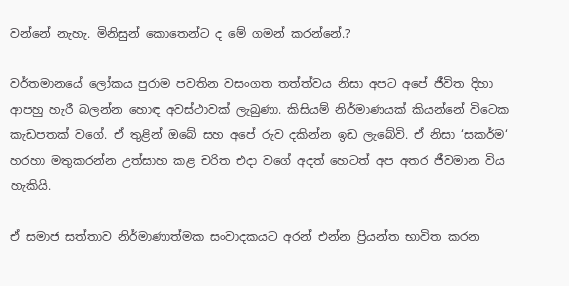වන්නේ නැහැ. මිනිසුන් කොතෙන්ට ද මේ ගමන් කරන්නේ.?

වර්තමානයේ ලෝකය පුරාම පවතින වසංගත තත්ත්වය නිසා අපට අපේ ජීවිත දිහා ආපහු හැරී බලන්න හොඳ අවස්ථාවක් ලැබුණා. කිසියම් නිර්මාණයක් කියන්නේ විටෙක කැඩපතක් වගේ. ඒ තුළින් ඔබේ සහ අපේ රුව දකින්න ඉඩ ලැබේවි. ඒ නිසා ‘සකර්ම‘ හරහා මතුකරන්න උත්සාහ කළ චරිත එදා වගේ අදත් හෙටත් අප අතර ජීවමාන විය හැකියි.

ඒ සමාජ සත්තාව නිර්මාණාත්මක සංවාදකයට අරන් එන්න ප්‍රියන්ත භාවිත කරන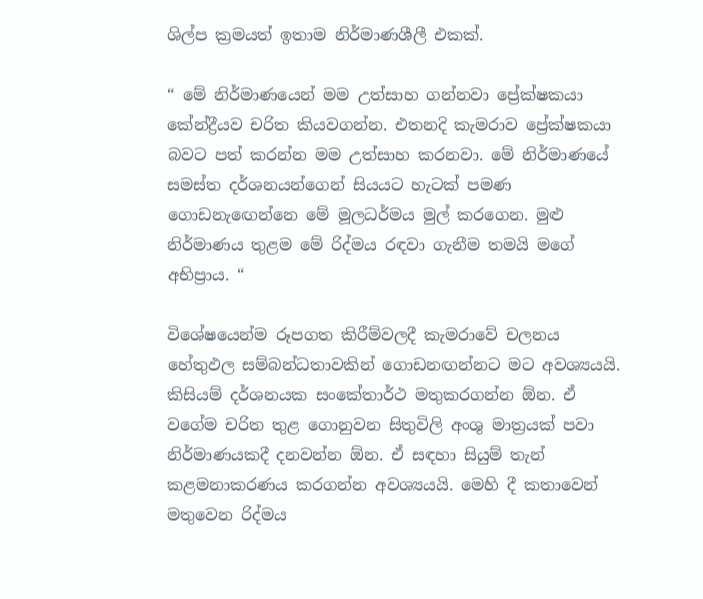ශිල්ප ක්‍රමයත් ඉතාම නිර්මාණශීලී එකක්.

“ මේ නිර්මාණයෙන් මම උත්සාහ ගන්නවා ප්‍රේක්ෂකයා කේන්ද්‍රීයව චරිත කියවගන්න. එතනදි කැමරාව ප්‍රේක්ෂකයා බවට පත් කරන්න මම උත්සාහ කරනවා. මේ නිර්මාණයේ සමස්ත දර්ශනයන්ගෙන් සියයට හැටක් පමණ ගොඩනැඟෙන්නෙ මේ මූලධර්මය මුල් කරගෙන. මුළු නිර්මාණය තුළම මේ රිද්මය රඳවා ගැනීම තමයි මගේ අභිප්‍රාය. “

විශේෂයෙන්ම රූපගත කිරීම්වලදී කැමරාවේ චලනය හේතුඵල සම්බන්ධතාවකින් ගොඩනඟන්නට මට අවශ්‍යයයි. කිසියම් දර්ශනයක සංකේතාර්ථ මතුකරගන්න ඕන. ඒ වගේම චරිත තුළ ගොනුවන සිතුවිලි අංශු මාත්‍රයක් පවා නිර්මාණයකදී දනවන්න ඕන. ඒ සඳහා සියුම් තැන් කළමනාකරණය කරගන්න අවශ්‍යයයි. මෙහි දී කතාවෙන් මතුවෙන රිද්මය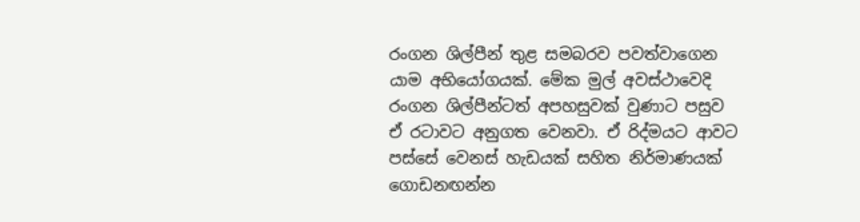රංගන ශිල්පීන් තුළ සමබරව පවත්වාගෙන යාම අභියෝගයක්. මේක මුල් අවස්ථාවෙදි රංගන ශිල්පීන්ටත් අපහසුවක් වුණාට පසුව ඒ රටාවට අනුගත වෙනවා. ඒ රිද්මයට ආවට පස්සේ වෙනස් හැඩයක් සහිත නිර්මාණයක් ගොඩනඟන්න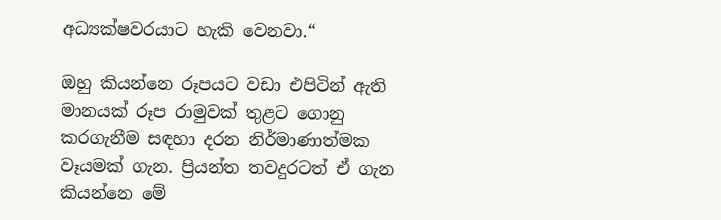අධ්‍යක්ෂවරයාට හැකි වෙනවා.“

ඔහු කියන්නෙ රූපයට වඩා එපිටින් ඇති මානයක් රූප රාමුවක් තුළට ගොනු කරගැනීම සඳහා දරන නිර්මාණාත්මක වෑයමක් ගැන. ප්‍රියන්ත තවදුරටත් ඒ ගැන කියන්නෙ මේ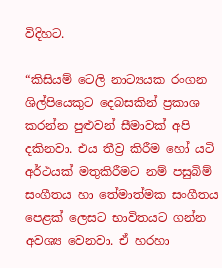විදිහට.

“කිසියම් ටෙලි නාට්‍යයක රංගන ශිල්පියෙකුට දෙබසකින් ප්‍රකාශ කරන්න පුළුවන් සීමාවක් අපි දකිනවා. එය තීව්‍ර කිරීම හෝ යටි අර්ථයක් මතුකිරීමට නම් පසුබිම් සංගීතය හා තේමාත්මක සංගීතය පෙළක් ලෙසට භාවිතයට ගන්න අවශ්‍ය වෙනවා. ඒ හරහා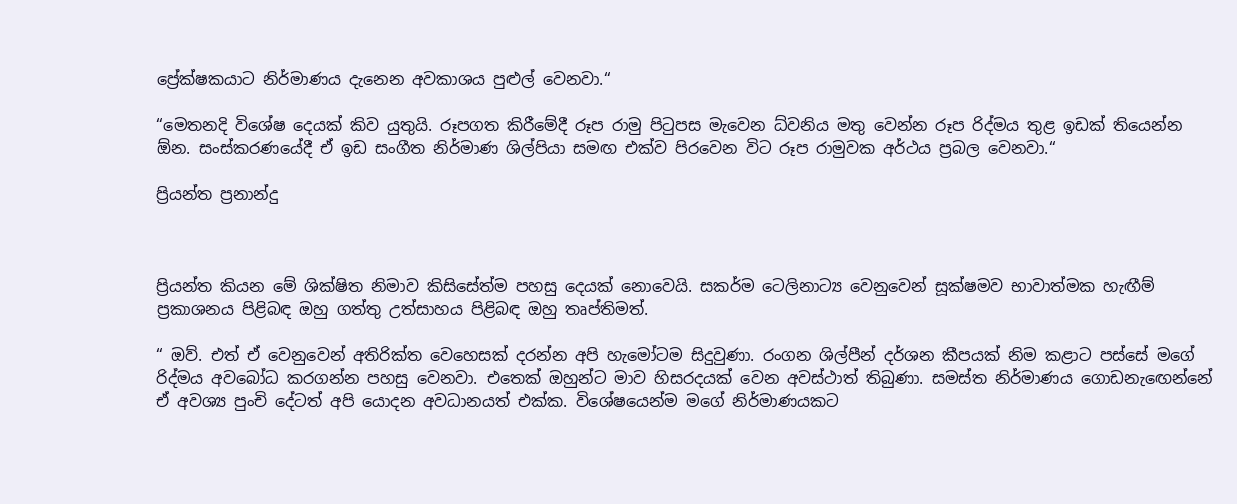ප්‍රේක්ෂකයාට නිර්මාණය දැනෙන අවකාශය පුළුල් වෙනවා.“

“මෙතනදි විශේෂ දෙයක් කිව යුතුයි. රූපගත කිරීමේදී රූප රාමු පිටුපස මැවෙන ධ්වනිය මතු වෙන්න රූප රිද්මය තුළ ඉඩක් තියෙන්න ඕන. සංස්කරණයේදී ඒ ඉඩ සංගීත නිර්මාණ ශිල්පියා සමඟ එක්ව පිරවෙන විට රූප රාමුවක අර්ථය ප්‍රබල වෙනවා.“

ප්‍රියන්ත ප්‍රනාන්දු



ප්‍රියන්ත කියන මේ ශික්ෂිත නිමාව කිසිසේත්ම පහසු දෙයක් නොවෙයි. සකර්ම ටෙලිනාට්‍ය වෙනුවෙන් සූක්ෂමව භාවාත්මක හැඟීම් ප්‍රකාශනය පිළිබඳ ඔහු ගත්තු උත්සාහය පිළිබඳ ඔහු තෘප්තිමත්.

“ ඔව්. එත් ඒ වෙනුවෙන් අතිරික්ත වෙහෙසක් දරන්න අපි හැමෝටම සිදුවුණා. රංගන ශිල්පීන් දර්ශන කීපයක් නිම කළාට පස්සේ මගේ රිද්මය අවබෝධ කරගන්න පහසු වෙනවා. එතෙක් ඔහුන්ට මාව හිසරදයක් වෙන අවස්ථාත් තිබුණා. සමස්ත නිර්මාණය ගොඩනැඟෙන්නේ ඒ අවශ්‍ය පුංචි දේටත් අපි යොදන අවධානයත් එක්ක. විශේෂයෙන්ම මගේ නිර්මාණයකට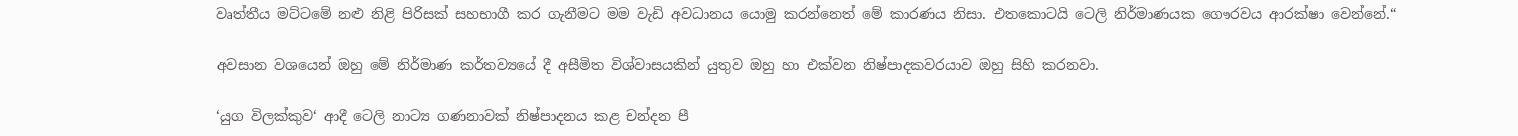වෘත්තීය මට්ටමේ නළු නිළි පිරිසක් සහභාගී කර ගැනීමට මම වැඩි අවධානය යොමු කරන්නෙත් මේ කාරණය නිසා. එතකොටයි ටෙලි නිර්මාණයක ගෞරවය ආරක්ෂා වෙන්නේ.“

අවසාන වශයෙන් ඔහු මේ නිර්මාණ කර්තව්‍යයේ දී අසීමිත විශ්වාසයකින් යුතුව ඔහු හා එක්වන නිෂ්පාදකවරයාව ඔහු සිහි කරනවා.

‘යුග විලක්කුව‘ ආදී ටෙලි නාට්‍ය ගණනාවක් නිෂ්පාදනය කළ චන්දන පී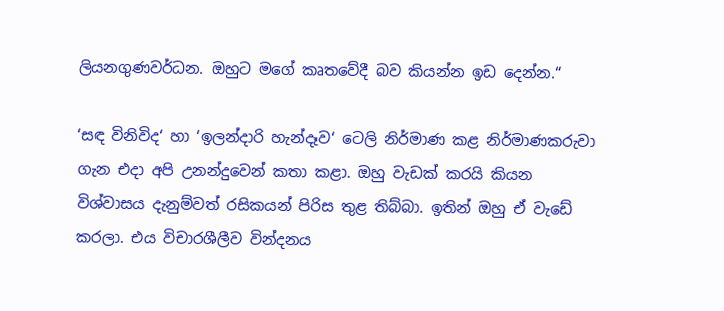ලියනගුණවර්ධන. ඔහුට මගේ කෘතවේදී බව කියන්න ඉඩ දෙන්න.“

‘සඳ විනිවිද‘ හා ‘ඉලන්දාරි හැන්දෑව‘ ටෙලි නිර්මාණ කළ නිර්මාණකරුවා ගැන එදා අපි උනන්දුවෙන් කතා කළා. ඔහු වැඩක් කරයි කියන විශ්වාසය දැනුම්වත් රසිකයන් පිරිස තුළ තිබ්බා. ඉතින් ඔහු ඒ වැඩේ කරලා. එය විචාරශීලීව වින්දනය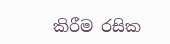කිරීම රසික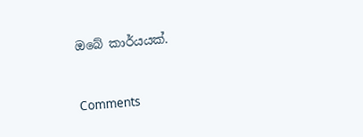ඔබේ කාර්යයක්.



Comments